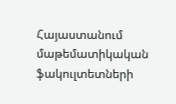Հայաստանում մաթեմատիկական ֆակուլտետների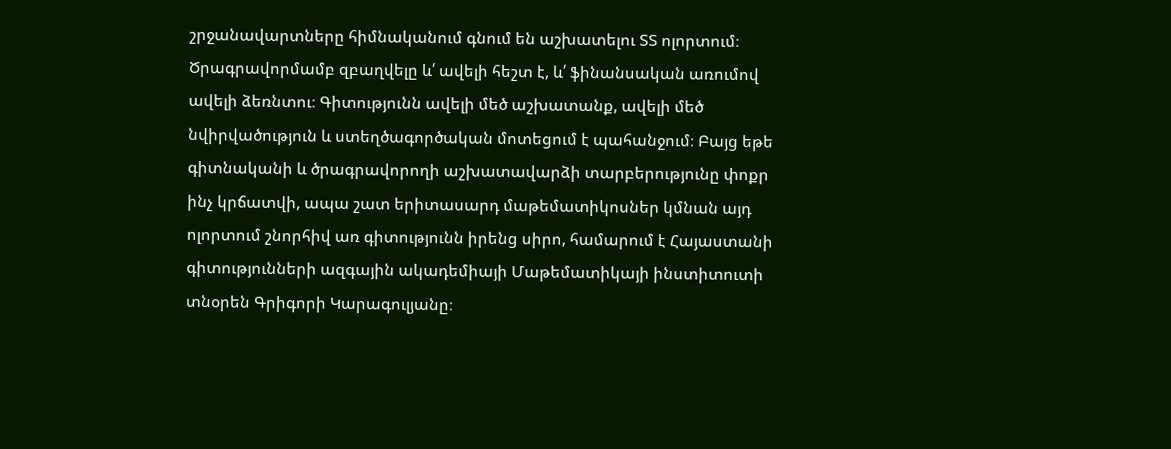շրջանավարտները հիմնականում գնում են աշխատելու ՏՏ ոլորտում։ Ծրագրավորմամբ զբաղվելը և՛ ավելի հեշտ է, և՛ ֆինանսական առումով ավելի ձեռնտու։ Գիտությունն ավելի մեծ աշխատանք, ավելի մեծ նվիրվածություն և ստեղծագործական մոտեցում է պահանջում։ Բայց եթե գիտնականի և ծրագրավորողի աշխատավարձի տարբերությունը փոքր ինչ կրճատվի, ապա շատ երիտասարդ մաթեմատիկոսներ կմնան այդ ոլորտում շնորհիվ առ գիտությունն իրենց սիրո, համարում է Հայաստանի գիտությունների ազգային ակադեմիայի Մաթեմատիկայի ինստիտուտի տնօրեն Գրիգորի Կարագուլյանը։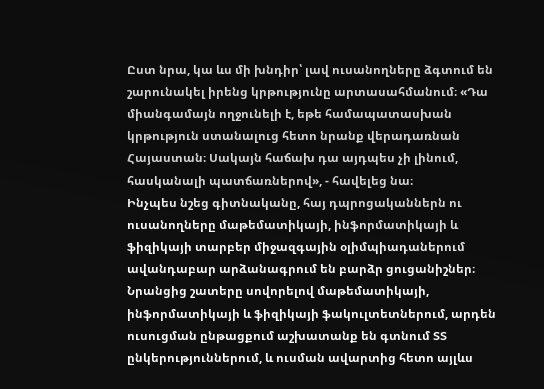Ըստ նրա, կա ևս մի խնդիր՝ լավ ուսանողները ձգտում են շարունակել իրենց կրթությունը արտասահմանում։ «Դա միանգամայն ողջունելի է, եթե համապատասխան կրթություն ստանալուց հետո նրանք վերադառնան Հայաստան։ Սակայն հաճախ դա այդպես չի լինում, հասկանալի պատճառներով», - հավելեց նա։
Ինչպես նշեց գիտնականը, հայ դպրոցականներն ու ուսանողները մաթեմատիկայի, ինֆորմատիկայի և ֆիզիկայի տարբեր միջազգային օլիմպիադաներում ավանդաբար արձանագրում են բարձր ցուցանիշներ։ Նրանցից շատերը սովորելով մաթեմատիկայի, ինֆորմատիկայի և ֆիզիկայի ֆակուլտետներում, արդեն ուսուցման ընթացքում աշխատանք են գտնում ՏՏ ընկերություններում, և ուսման ավարտից հետո այլևս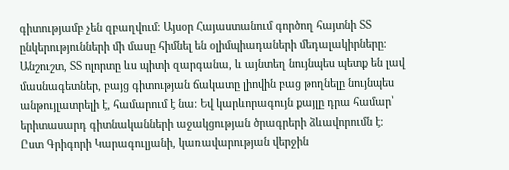գիտությամբ չեն զբաղվում։ Այսօր Հայաստանում գործող հայտնի ՏՏ ընկերությունների մի մասը հիմնել են օլիմպիադաների մեդալակիրները։ Անշուշտ, ՏՏ ոլորտը ևս պիտի զարգանա, և այնտեղ նույնպես պետք են լավ մասնագետներ, բայց գիտության ճակատը լիովին բաց թողնելը նույնպես անթույլատրելի է, համարում է նա։ Եվ կարևորագույն քայլը դրա համար՝ երիտասարդ գիտնականների աջակցության ծրագրերի ձևավորումն է։
Ըստ Գրիգորի Կարագուլյանի, կառավարության վերջին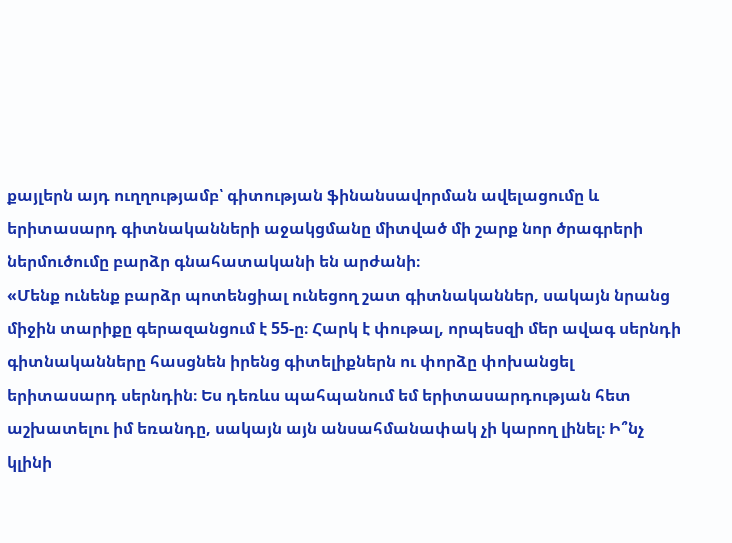քայլերն այդ ուղղությամբ՝ գիտության ֆինանսավորման ավելացումը և երիտասարդ գիտնականների աջակցմանը միտված մի շարք նոր ծրագրերի ներմուծումը բարձր գնահատականի են արժանի։
«Մենք ունենք բարձր պոտենցիալ ունեցող շատ գիտնականներ, սակայն նրանց միջին տարիքը գերազանցում է 55-ը։ Հարկ է փութալ, որպեսզի մեր ավագ սերնդի գիտնականները հասցնեն իրենց գիտելիքներն ու փորձը փոխանցել երիտասարդ սերնդին։ Ես դեռևս պահպանում եմ երիտասարդության հետ աշխատելու իմ եռանդը, սակայն այն անսահմանափակ չի կարող լինել։ Ի՞նչ կլինի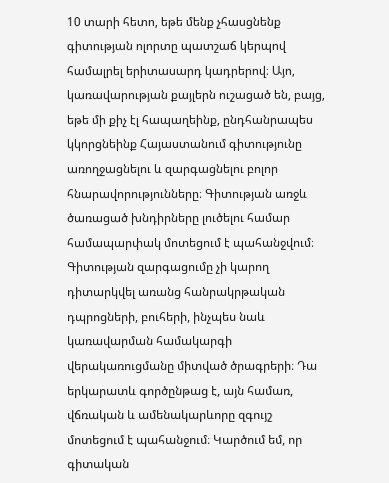10 տարի հետո, եթե մենք չհասցնենք գիտության ոլորտը պատշաճ կերպով համալրել երիտասարդ կադրերով։ Այո, կառավարության քայլերն ուշացած են, բայց, եթե մի քիչ էլ հապաղեինք, ընդհանրապես կկորցնեինք Հայաստանում գիտությունը առողջացնելու և զարգացնելու բոլոր հնարավորությունները։ Գիտության առջև ծառացած խնդիրները լուծելու համար համապարփակ մոտեցում է պահանջվում։ Գիտության զարգացումը չի կարող դիտարկվել առանց հանրակրթական դպրոցների, բուհերի, ինչպես նաև կառավարման համակարգի վերակառուցմանը միտված ծրագրերի։ Դա երկարատև գործընթաց է, այն համառ, վճռական և ամենակարևորը զգույշ մոտեցում է պահանջում։ Կարծում եմ, որ գիտական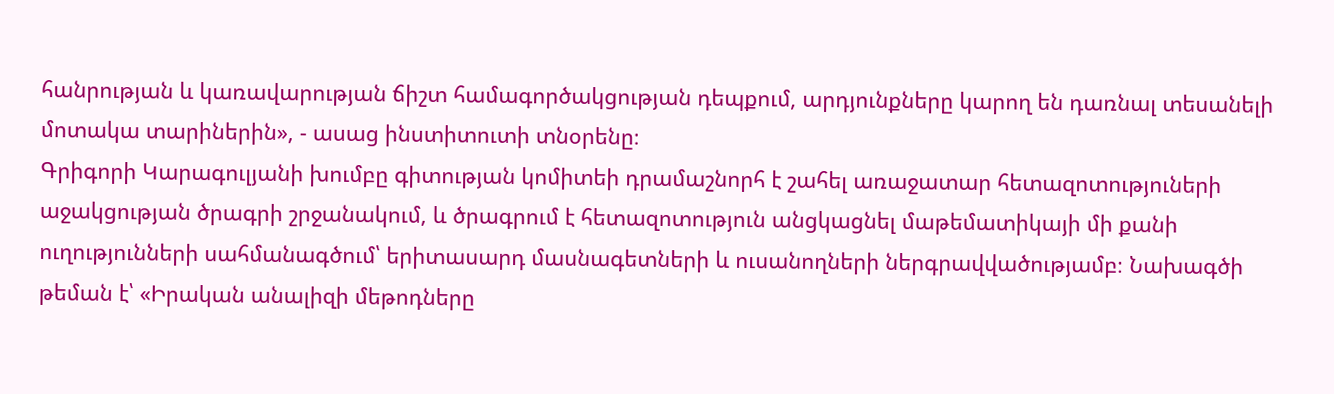հանրության և կառավարության ճիշտ համագործակցության դեպքում, արդյունքները կարող են դառնալ տեսանելի մոտակա տարիներին», - ասաց ինստիտուտի տնօրենը։
Գրիգորի Կարագուլյանի խումբը գիտության կոմիտեի դրամաշնորհ է շահել առաջատար հետազոտություների աջակցության ծրագրի շրջանակում, և ծրագրում է հետազոտություն անցկացնել մաթեմատիկայի մի քանի ուղությունների սահմանագծում՝ երիտասարդ մասնագետների և ուսանողների ներգրավվածությամբ։ Նախագծի թեման է՝ «Իրական անալիզի մեթոդները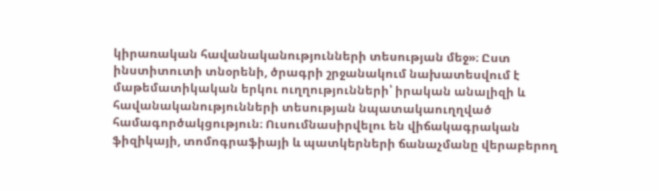կիրառական հավանականությունների տեսության մեջ»։ Ըստ ինստիտուտի տնօրենի, ծրագրի շրջանակում նախատեսվում է մաթեմատիկական երկու ուղղությունների՝ իրական անալիզի և հավանականությունների տեսության նպատակաուղղված համագործակցություն։ Ուսումնասիրվելու են վիճակագրական ֆիզիկայի, տոմոգրաֆիայի և պատկերների ճանաչմանը վերաբերող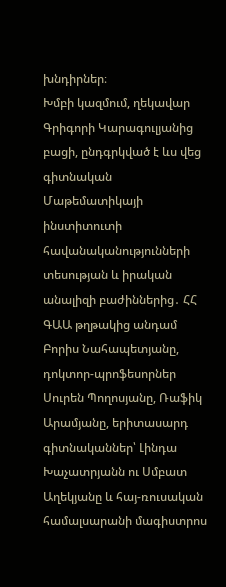խնդիրներ։
Խմբի կազմում, ղեկավար Գրիգորի Կարագուլյանից բացի, ընդգրկված է ևս վեց գիտնական Մաթեմատիկայի ինստիտուտի հավանականությունների տեսության և իրական անալիզի բաժիններից․ ՀՀ ԳԱԱ թղթակից անդամ Բորիս Նահապետյանը, դոկտոր-պրոֆեսորներ Սուրեն Պողոսյանը, Ռաֆիկ Արամյանը, երիտասարդ գիտնականներ՝ Լինդա Խաչատրյանն ու Սմբատ Աղեկյանը և հայ-ռուսական համալսարանի մագիստրոս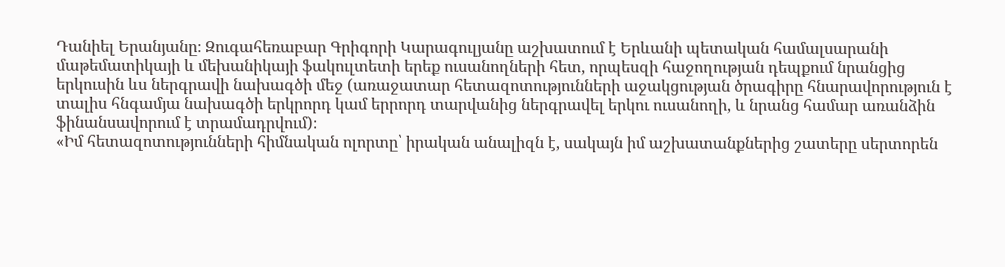Դանիել Երանյանը։ Զուգահեռաբար Գրիգորի Կարագուլյանը աշխատում է Երևանի պետական համալսարանի մաթեմատիկայի և մեխանիկայի ֆակուլտետի երեք ուսանողների հետ, որպեսզի հաջողության դեպքում նրանցից երկուսին ևս ներգրավի նախագծի մեջ (առաջատար հետազոտությունների աջակցության ծրագիրը հնարավորություն է տալիս հնգամյա նախագծի երկրորդ կամ երրորդ տարվանից ներգրավել երկու ուսանողի, և նրանց համար առանձին ֆինանսավորում է տրամադրվում)։
«Իմ հետազոտությունների հիմնական ոլորտը՝ իրական անալիզն է, սակայն իմ աշխատանքներից շատերը սերտորեն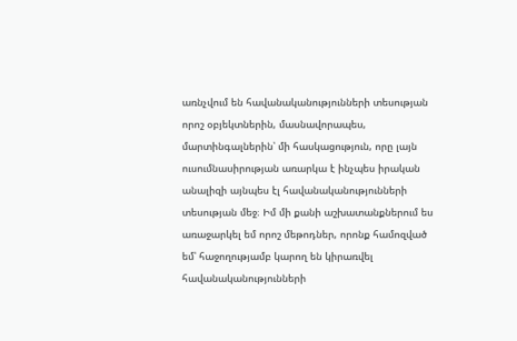առնչվում են հավանականությունների տեսության որոշ օբյեկտներին, մասնավորապես, մարտինգալներին՝ մի հասկացություն, որը լայն ուսումնասիրության առարկա է ինչպես իրական անալիզի այնպես էլ հավանականությունների տեսության մեջ։ Իմ մի քանի աշխատանքներում ես առաջարկել եմ որոշ մեթոդներ, որոնք համոզված եմ՝ հաջողությամբ կարող են կիրառվել հավանականությունների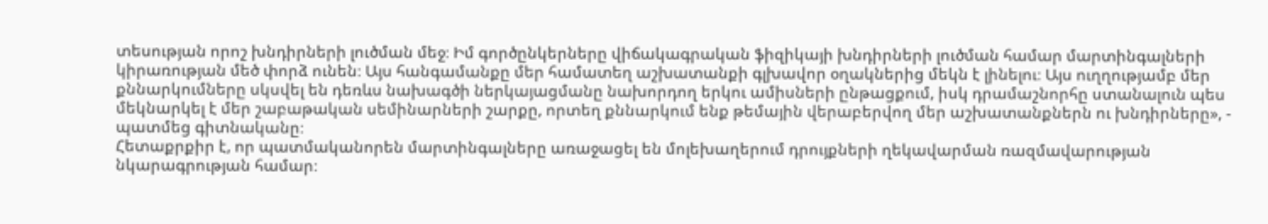տեսության որոշ խնդիրների լուծման մեջ։ Իմ գործընկերները վիճակագրական ֆիզիկայի խնդիրների լուծման համար մարտինգալների կիրառության մեծ փորձ ունեն։ Այս հանգամանքը մեր համատեղ աշխատանքի գլխավոր օղակներից մեկն է լինելու։ Այս ուղղությամբ մեր քննարկումները սկսվել են դեռևս նախագծի ներկայացմանը նախորդող երկու ամիսների ընթացքում, իսկ դրամաշնորհը ստանալուն պես մեկնարկել է մեր շաբաթական սեմինարների շարքը, որտեղ քննարկում ենք թեմային վերաբերվող մեր աշխատանքներն ու խնդիրները», - պատմեց գիտնականը։
Հետաքրքիր է, որ պատմականորեն մարտինգալները առաջացել են մոլեխաղերում դրույքների ղեկավարման ռազմավարության նկարագրության համար։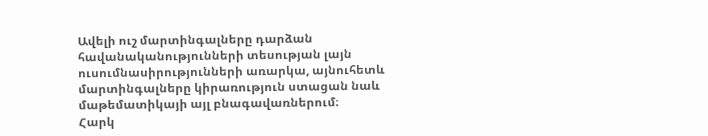Ավելի ուշ մարտինգալները դարձան հավանականությունների տեսության լայն ուսումնասիրությունների առարկա, այնուհետև մարտինգալները կիրառություն ստացան նաև մաթեմատիկայի այլ բնագավառներում։
Հարկ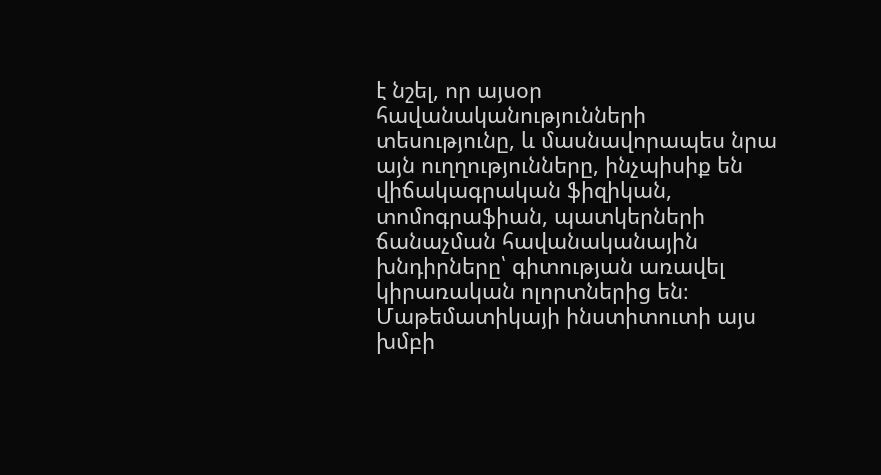է նշել, որ այսօր հավանականությունների տեսությունը, և մասնավորապես նրա այն ուղղությունները, ինչպիսիք են վիճակագրական ֆիզիկան, տոմոգրաֆիան, պատկերների ճանաչման հավանականային խնդիրները՝ գիտության առավել կիրառական ոլորտներից են։ Մաթեմատիկայի ինստիտուտի այս խմբի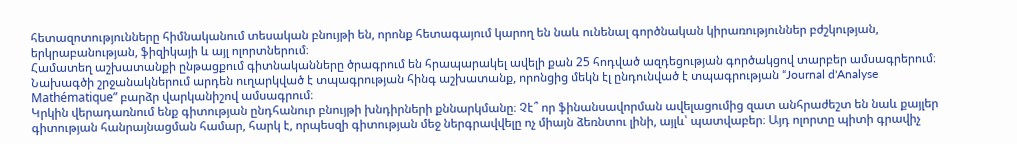հետազոտությունները հիմնականում տեսական բնույթի են, որոնք հետագայում կարող են նաև ունենալ գործնական կիրառություններ բժշկության, երկրաբանության, ֆիզիկայի և այլ ոլորտներում։
Համատեղ աշխատանքի ընթացքում գիտնականները ծրագրում են հրապարակել ավելի քան 25 հոդված ազդեցության գործակցով տարբեր ամսագրերում։ Նախագծի շրջանակներում արդեն ուղարկված է տպագրության հինգ աշխատանք, որոնցից մեկն էլ ընդունված է տպագրության “Journal d'Analyse Mathématique” բարձր վարկանիշով ամսագրում։
Կրկին վերադառնում ենք գիտության ընդհանուր բնույթի խնդիրների քննարկմանը։ Չէ՞ որ ֆինանսավորման ավելացումից զատ անհրաժեշտ են նաև քայլեր գիտության հանրայնացման համար, հարկ է, որպեսզի գիտության մեջ ներգրավվելը ոչ միայն ձեռնտու լինի, այլև՝ պատվաբեր։ Այդ ոլորտը պիտի գրավիչ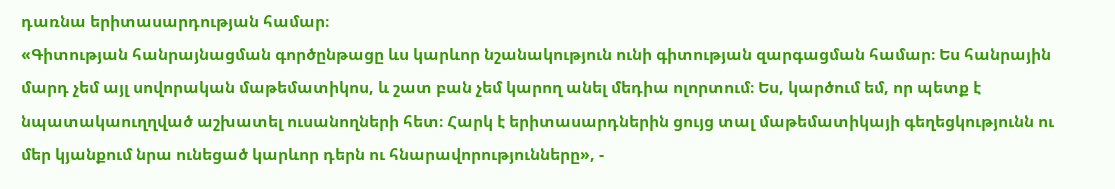դառնա երիտասարդության համար։
«Գիտության հանրայնացման գործընթացը ևս կարևոր նշանակություն ունի գիտության զարգացման համար։ Ես հանրային մարդ չեմ այլ սովորական մաթեմատիկոս, և շատ բան չեմ կարող անել մեդիա ոլորտում։ Ես, կարծում եմ, որ պետք է նպատակաուղղված աշխատել ուսանողների հետ։ Հարկ է երիտասարդներին ցույց տալ մաթեմատիկայի գեղեցկությունն ու մեր կյանքում նրա ունեցած կարևոր դերն ու հնարավորությունները», -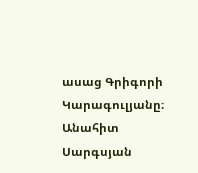ասաց Գրիգորի Կարագուլյանը։
Անահիտ Սարգսյան